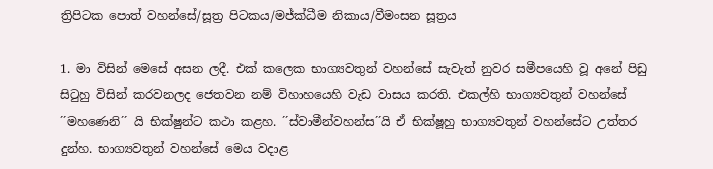ත්‍රිපිටක පොත් වහන්සේ/සූත්‍ර පිටකය/මජ්ක්ධීම නිකාය/වීමංසන සූත්‍රය

1. මා විසින් මෙසේ අසන ලදී. එක් කලෙක භාග්‍යවතුන් වහන්සේ සැවැත් නුවර සමීපයෙහි වූ අනේ පිඩු සිටුහු විසින් කරවනලද ජෙතවන නම් විහාහයෙහි වැඩ වාසය කරති. එකල්හි භාග්‍යවතුන් වහන්සේ ´´මහණෙනි´´ යි භික්ෂුන්ට කථා කළහ. ´´ස්වාමීන්වහන්ස´´යි ඒ භික්ෂූහු භාග්‍යවතුන් වහන්සේට උත්තර දුන්හ. භාග්‍යවතුන් වහන්සේ මෙය වදාළ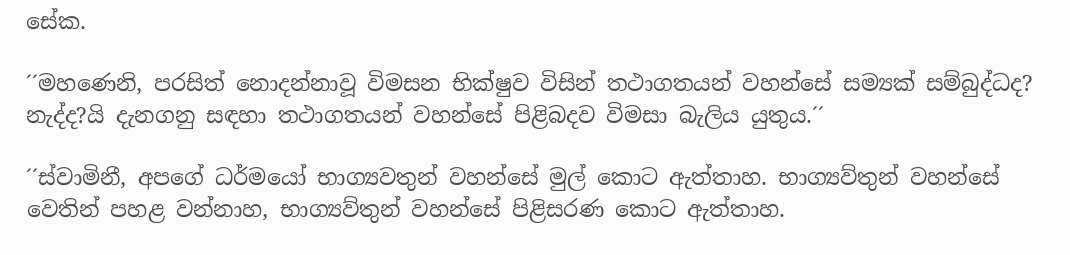සේක.

´´මහණෙනි, පරසිත් නොදන්නාවූ විමසන භික්ෂුව විසින් තථාගතයන් වහන්සේ සම්‍යක් සම්බුද්ධද? නැද්ද?යි දැනගනු සඳහා තථාගතයන් වහන්සේ පිළිබදව විමසා බැලිය යුතුය.´´

´´ස්වාමිනී, අපගේ ධර්මයෝ භාග්‍යවතුන් වහන්සේ මුල් කොට ඇත්තාහ. භාග්‍යව්තුන් වහන්සේ වෙතින් පහළ වන්නාහ, භාග්‍යව්තුන් වහන්සේ පිළිසරණ කොට ඇත්තාහ.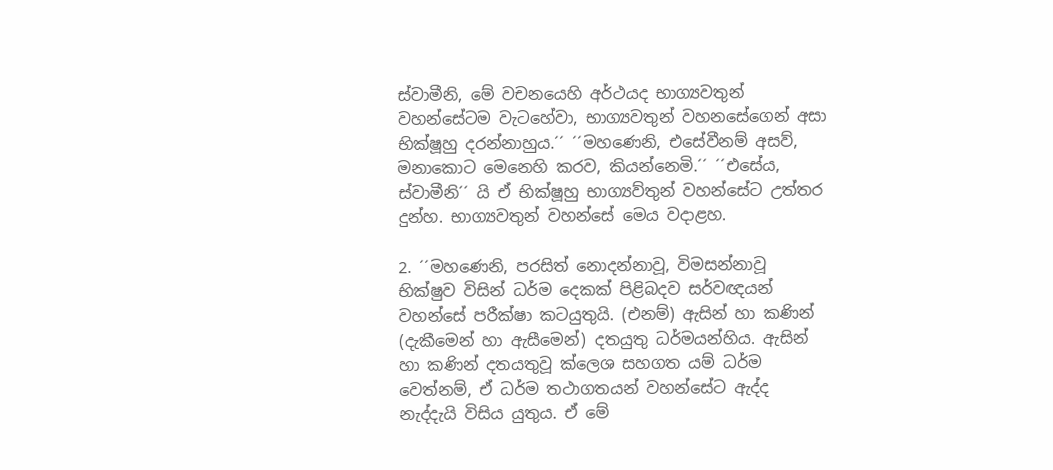ස්වාමීනි, මේ වචනයෙහි අර්ථයද භාග්‍යවතුන් වහන්සේටම වැටහේවා, භාග්‍යවතුන් වහනසේගෙන් අසා භික්ෂූහු දරන්නාහුය.´´ ´´මහණෙනි, එසේවීනම් අසව්, මනාකොට මෙනෙහි කරව, කියන්නෙමි.´´ ´´එසේය, ස්වාමීනි´´ යි ඒ භික්ෂූහු භාග්‍යව්තුන් වහන්සේට උත්තර දුන්හ. භාග්‍යවතුන් වහන්සේ මෙය වදාළහ.

2. ´´මහණෙනි, පරසිත් නොදන්නාවූ, විමසන්නාවූ භික්ෂුව විසින් ධර්ම දෙකක් පිළිබදව සර්වඥයන් වහන්සේ පරීක්ෂා කටයුතුයි. (එනම්) ඇසින් හා කණින් (දැකීමෙන් හා ඇසීමෙන්) දතයුතු ධර්මයන්හිය. ඇසින් හා කණින් දතයතුවූ ක්ලෙශ සහගත යම් ධර්ම වෙත්නම්, ඒ ධර්ම තථාගතයන් වහන්සේට ඇද්ද නැද්දැයි විසිය යුතුය. ඒ මේ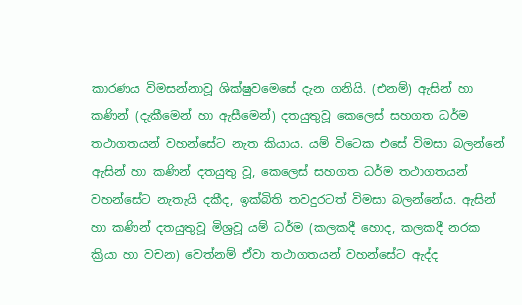කාරණය විමසන්නාවූ ශික්ෂුවමෙසේ දැන ගනියි. (එනම්) ඇසින් හා කණින් (දැකීමෙන් හා ඇසීමෙන්) දතයුතුවූ කෙලෙස් සහගත ධර්ම තථාගතයන් වහන්සේට නැත කියාය. යම් විටෙක එසේ විමසා බලන්නේ ඇසින් හා කණින් දතයුතු වූ, කෙලෙස් සහගත ධර්ම තථාගතයන් වහන්සේට නැතැයි දකීද, ඉක්බිති තවදුරටත් විමසා බලන්නේය. ඇසින් හා කණින් දතයුතුවූ මිශ්‍රවූ යම් ධර්ම (කලකදී හොද, කලකදී නරක ක්‍රියා හා වචන) වෙත්නම් ඒවා තථාගතයන් වහන්සේට ඇද්ද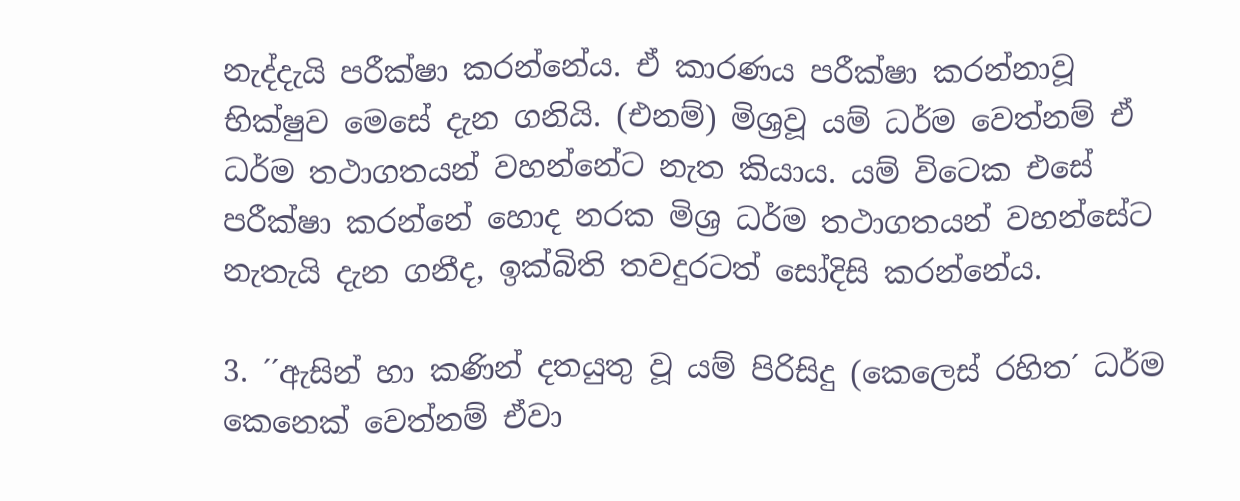නැද්දැයි පරීක්ෂා කරන්නේය. ඒ කාරණය පරීක්ෂා කරන්නාවූ භික්ෂුව මෙසේ දැන ගනියි. (එනම්) මිශ්‍රවූ යම් ධර්ම වෙත්නම් ඒ ධර්ම තථාගතයන් වහන්නේට නැත කියාය. යම් විටෙක එසේ පරීක්ෂා කරන්නේ හොද නරක මිශ්‍ර ධර්ම තථාගතයන් වහන්සේට නැතැයි දැන ගනීද, ඉක්බිති තවදුරටත් සෝදිසි කරන්නේය.

3. ´´ඇසින් හා කණින් දතයුතු වූ යම් පිරිසිදු (කෙලෙස් රහිත´ ධර්ම කෙනෙක් වෙත්නම් ඒවා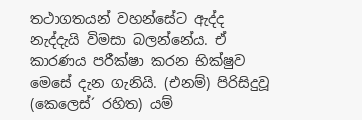තථාගතයන් වහන්සේට ඇද්ද නැද්දැයි විමසා බලන්නේය. ඒ කාරණය පරීක්ෂා කරන භික්ෂුව මෙසේ දැන ගැනියි. (එනම්) පිරිසිදුවූ (කෙලෙස්´ රහිත) යම්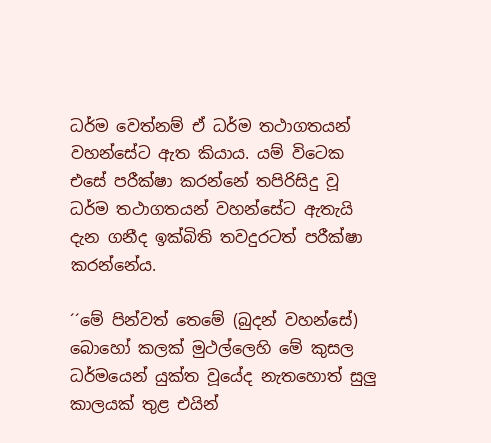ධර්ම වෙත්නම් ඒ ධර්ම තථාගතයන් වහන්සේට ඇත කියාය. යම් විටෙක එසේ පරීක්ෂා කරන්නේ තපිරිසිදු වූ ධර්ම තථාගතයන් වහන්සේට ඇතැයි දැන ගනීද ඉක්බිති තවදුරටත් පරීක්ෂා කරන්නේය.

´´මේ පින්වත් තෙමේ (බුදන් වහන්සේ) බොහෝ කලක් මුථල්ලෙහි මේ කුසල ධර්මයෙන් යුක්ත වූයේද නැතහොත් සුලු කාලයක් තුළ එයින්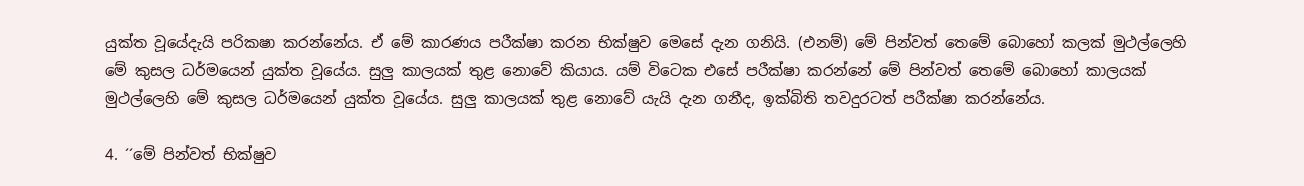යුක්ත වූයේදැයි පරිකෂා කරන්නේය. ඒ මේ කාරණය පරීක්ෂා කරන භික්ෂුව මෙසේ දැන ගනියි. (එනම්) මේ පින්වත් තෙමේ බොහෝ කලක් මුථල්ලෙහි මේ කුසල ධර්මයෙන් යුක්ත වූයේය. සුලු කාලයක් තුළ නොවේ කියාය. යම් විටෙක එසේ පරීක්ෂා කරන්නේ මේ පින්වත් තෙමේ බොහෝ කාලයක් මුථල්ලෙහි මේ කුසල ධර්මයෙන් යුක්ත වූයේය. සුලු කාලයක් තුළ නොවේ යැයි දැන ගනීද, ඉක්බිති තවදුරටත් පරීක්ෂා කරන්නේය.

4. ´´මේ පින්වත් භික්ෂුව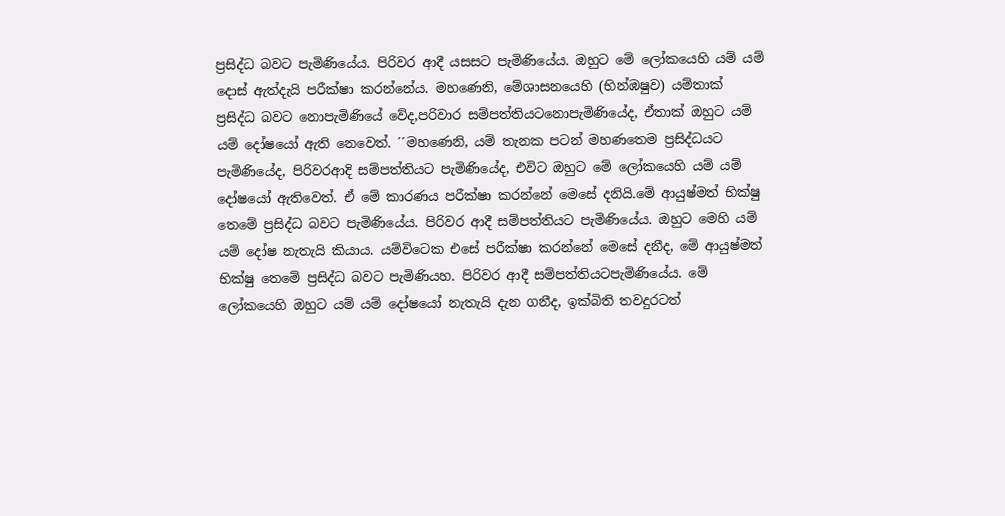ප්‍රසිද්ධ බවට පැමිණියේය. පිරිවර ආදී යසසට පැමිණියේය. ඔහුට මේ ලෝකයෙහි යම් යම් දොස් ඇත්දැයි පරීක්ෂා කරන්නේය. මහණෙනි, මේශාසනයෙහි (භින්ඹෂුව) යම්තාක් ප්‍රසිද්ධ බවට නොපැමිණියේ වේද,පරිවාර සම්පත්තියටනොපැමිණියේද, ඒතාක් ඔහුට යම් යම් දෝෂයෝ ඇති නෙවෙත්. ´´මහණෙනි, යම් තැනක පටන් මහණතෙම ප්‍රසිද්ධයට පැමිණියේද, පිරිවරආදි සම්පත්තියට පැමිණියේද, එවිට ඔහුට මේ ලෝකයෙහි යම් යම් දෝෂයෝ ඇතිවෙත්. ඒ මේ කාරණය පරීක්ෂා කරන්නේ මෙසේ දනියි.මේ ආයුෂ්මත් භික්ෂු තෙමේ ප්‍රසිද්ධ බවට පැමිණියේය. පිරිවර ආදී සම්පත්තියට පැමිණියේය. ඔහුට මෙහි යම් යම් දෝෂ නැතැයි කියාය. යම්විටෙක එසේ පරීක්ෂා කරන්නේ මෙසේ දනීද, මේ ආයුෂ්මත් භික්ෂු තෙමේ ප්‍රසිද්ධ බවට පැමිණියහ. පිරිවර ආදී සම්පත්තියටපැමිණියේය. මේ ලෝකයෙහි ඔහුට යම් යම් දෝෂයෝ නැතැයි දැන ගනීද, ඉක්බිති තවදුරටත්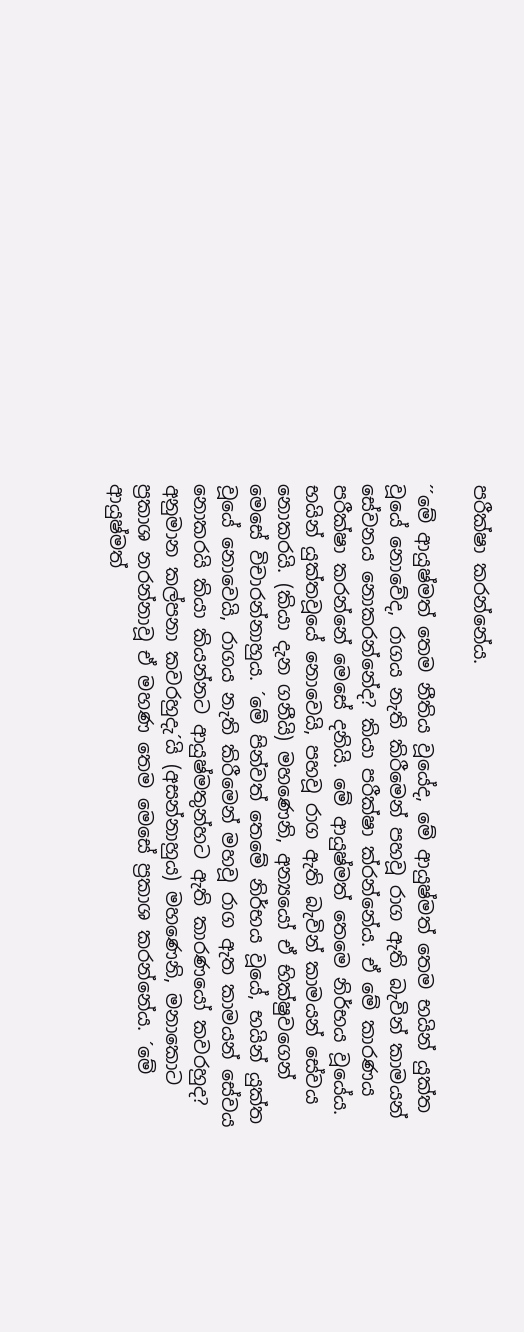පරීක්ෂා කරන්නේය.

´´මේ ආයුෂ්මත් තෙම නීතිය වූයේද, මේ ආයුෂ්මත් තෙම භයින් යුක්ත වූයේ නොවේද, රාගය නැති කිරීමෙන් පහවූ රාග ඇති බැවින් කාමයන් සේවනය නොකරන්නේද? කියා පරීක්ෂා ක්රන්නේය. ඒ මේ කාරණය පරීක්ෂා කරන්නේ මෙසේ දනියි. මේ ආයුෂ්මත් තෙමෙ නිර්භය වූයේය. භයින් යුක්තවූයේ නොවෙයි, පහවූ රාග ඇති බැවින් කාමයන් සේවය නොකරයි. (කියා දැන ගනීයි) මහණෙනි, අන්‍යයෝ ඒ භික්ෂුවගෙන් මෙසේ විචාරන්නාහුය. ´මේ පින්වත් තෙමේ නිර්භය වූයේ, භයින් යුක්ත වූයේ නොවෙයි, රාගය නැති කිරීමෙන් මහවූ රාග ඇත කාමයන් සේවය නොකරයි කියා කියන්නට ආයුෂ්මතුන්හට ඇති කාරණයෝ කවරහුද? අනුමාන කල්පනා කවරහුදැ´යි (අසන්නාහුය) මහණෙනි, මනාකොට ප්‍රකාශ නරන්නාවූ ඒ මහණ තෙම මෙසේ ප්‍රකාශ කරන්නේය. ´මේ ආයුෂ්මත්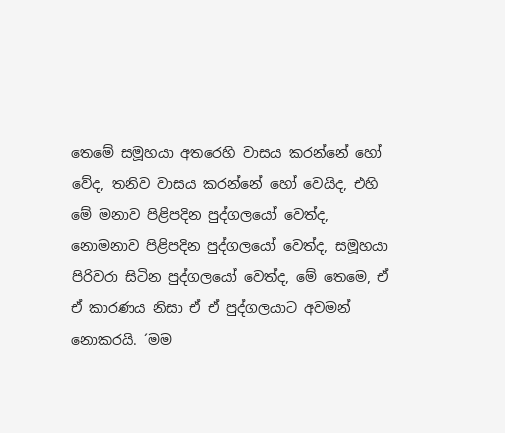තෙමේ සමූහයා අතරෙහි වාසය කරන්නේ හෝ වේද, තනිව වාසය කරන්නේ හෝ වෙයිද, එහි මේ මනාව පිළිපදින පුද්ගලයෝ වෙත්ද, නොමනාව පිළිපදින පුද්ගලයෝ වෙත්ද, සමූහයා පිරිවරා සිටින පුද්ගලයෝ වෙත්ද, මේ තෙමෙ, ඒ ඒ කාරණය නිසා ඒ ඒ පුද්ගලයාට අවමන් නොකරයි. ´මම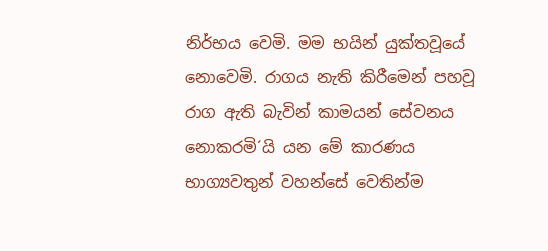නිර්භය වෙමි. මම භයින් යුක්තවූයේ නොවෙමි. රාගය නැති කිරීමෙන් පහවූ රාග ඇති බැවින් කාමයන් සේවනය නොකරමි´යි යන මේ කාරණය භාග්‍යවතුන් වහන්සේ වෙතින්ම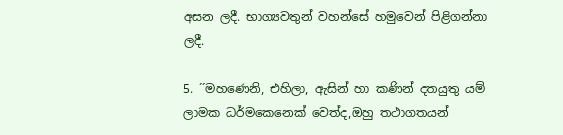අසන ලදී. භාග්‍යවතුන් වහන්සේ හමුවෙන් පිළිගන්නා ලදී.

5. ´´මහණෙනි, එහිලා, ඇසින් හා කණින් දතයුතු යම් ලාමක ධර්මකෙනෙක් වෙත්ද,ඔහු තථාගතයන්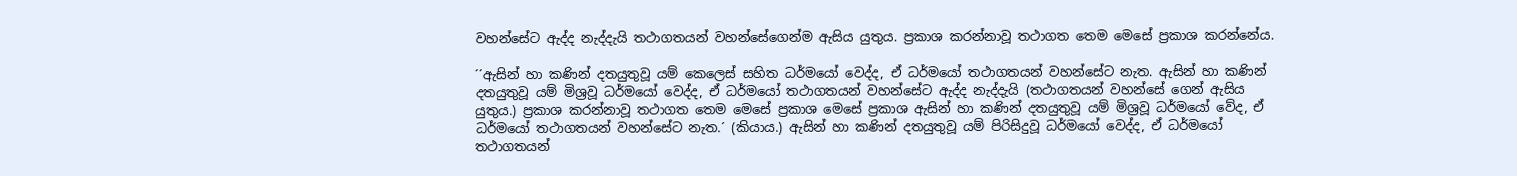වහන්සේට ඇද්ද නැද්දැයි තථාගතයන් වහන්සේගෙන්ම ඇසිය යුතුය. ප්‍රකාශ කරන්නාවූ තථාගත තෙම මෙසේ ප්‍රකාශ කරන්නේය.

´´ඇසින් හා කණින් දතයුතුවූ යම් කෙලෙස් සහිත ධර්මයෝ වෙද්ද, ඒ ධර්මයෝ තථාගතයන් වහන්සේට නැත. ඇසින් හා කණින් දතයුතුවූ යම් මිශ්‍රවූ ධර්මයෝ වෙද්ද, ඒ ධර්මයෝ තථාගතයන් වහන්සේට ඇද්ද නැද්දැයි (තථාගතයන් වහන්සේ ගෙන් ඇසිය යුතුය.) ප්‍රකාශ කරන්නාවූ තථාගත තෙම මෙසේ ප්‍රකාශ මෙසේ ප්‍රකාශ ඇසින් හා කණින් දතයුතුවූ යම් මිශ්‍රවූ ධර්මයෝ වේද, ඒ ධර්මයෝ තථාගතයන් වහන්සේට නැත.´ (කියාය.) ඇසින් හා කණින් දතයුතුවූ යම් පිරිසිදුවූ ධර්මයෝ වෙද්ද, ඒ ධර්මයෝ තථාගතයන්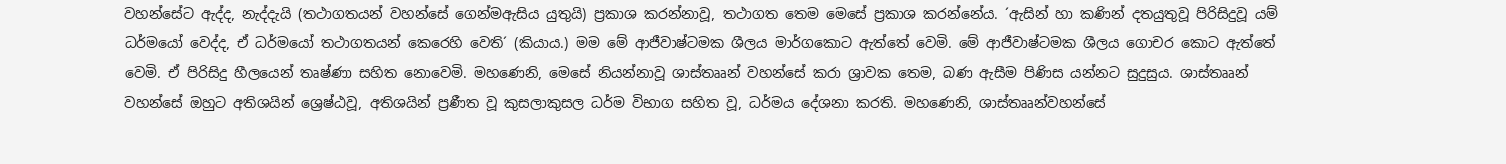වහන්සේට ඇද්ද, නැද්දැයි (තථාගතයන් වහන්සේ ගෙන්මඇසිය යුතුයි) ප්‍රකාශ කරන්නාවූ, තථාගත තෙම මෙසේ ප්‍රකාශ කරන්නේය. ´ඇසින් හා කණින් දතයුතුවූ පිරිසිදුවූ යම් ධර්මයෝ වෙද්ද, ඒ ධර්මයෝ තථාගතයන් කෙරෙහි වෙති´ (කියාය.) මම මේ ආජීවාෂ්ටමක ශීලය මාර්ගකොට ඇත්තේ වෙමි. මේ ආජීවාෂ්ටමක ශීලය ගොචර කොට ඇත්තේ වෙමි. ඒ පිරිසිදු හීලයෙන් තෘෂ්ණා සහිත නොවෙමි. මහණෙනි, මෙසේ නියන්නාවූ ශාස්තෲන් වහන්සේ කරා ශ්‍රාවක තෙම, බණ ඇසීම පිණිස යන්නට සුදුසුය. ශාස්තෲන් වහන්සේ ඔහුට අතිශයින් ශ්‍රෙෂ්ඨවූ, අතිශයින් ප්‍රණීත වූ කුසලාකුසල ධර්ම විභාග සහිත වූ, ධර්මය දේශනා කරති. මහණෙනි, ශාස්තෲන්වහන්සේ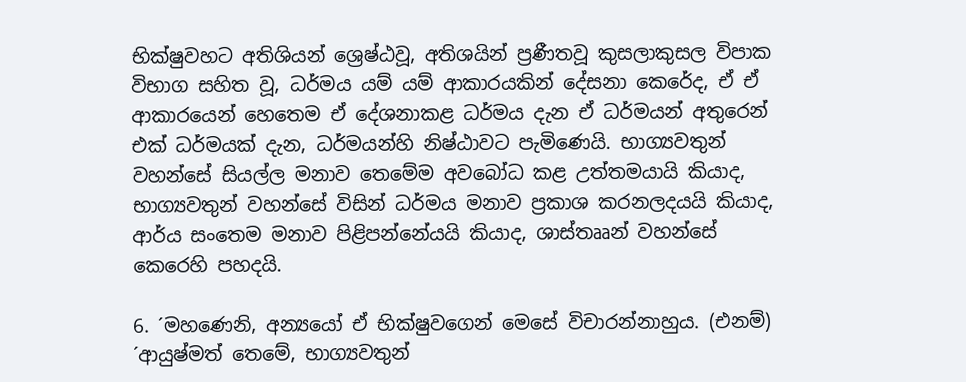භික්ෂුවහට අතිශියන් ශ්‍රෙෂ්ඨවූ, අතිශයින් ප්‍රණීතවූ කුසලාකුසල විපාක විභාග සහිත වූ, ධර්මය යම් යම් ආකාරයකින් දේසනා කෙරේද, ඒ ඒ ආකාරයෙන් හෙතෙම ඒ දේශනාකළ ධර්මය දැන ඒ ධර්මයන් අතුරෙන් එක් ධර්මයක් දැන, ධර්මයන්හි නිෂ්ඨාවට පැමිණෙයි. භාග්‍යවතුන් වහන්සේ සියල්ල මනාව තෙමේම අවබෝධ කළ උත්තමයායි කියාද, භාග්‍යවතුන් වහන්සේ විසින් ධර්මය මනාව ප්‍රකාශ කරනලදයයි කියාද, ආර්ය සංතෙම මනාව පිළිපන්නේයයි කියාද, ශාස්තෲන් වහන්සේ කෙරෙහි පහදයි.

6. ´මහණෙනි, අන්‍යයෝ ඒ භික්ෂුවගෙන් මෙසේ විචාරන්නාහුය. (එනම්) ´ආයුෂ්මත් තෙමේ, භාග්‍යවතුන්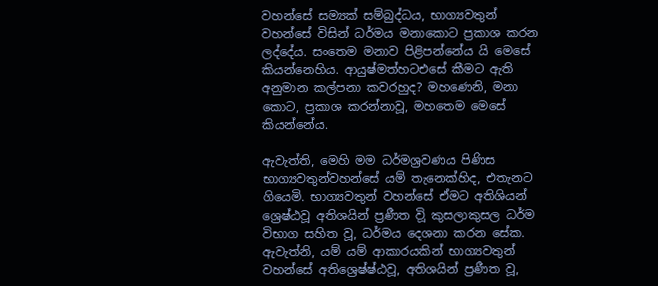වහන්සේ සම්‍යක් සම්බුද්ධය, භාග්‍යවතුන් වහන්සේ විසින් ධර්මය මනාකොට ප්‍රකාශ කරන ලද්දේය. සංතෙම මනාව පිළිපන්නේය යි මෙසේ කියන්නෙහිය. ආයුෂ්මත්හටඑසේ කීමට ඇති අනුමාන කල්පනා කවරහුද? මහණෙනි, මනා කොට, ප්‍රකාශ කරන්නාවූ, මහතෙම මෙසේ කියන්නේය.

ඇවැත්ති, මෙහි මම ධර්මශ්‍රවණය පිණිස භාග්‍යවතුන්වහන්සේ යම් තැනෙක්හිද, එතැනට ගියෙමි. භාග්‍යවතුන් වහන්සේ ඒමට අතිශියන් ශ්‍රෙෂ්ඨවූ අතිශයින් ප්‍රණීත විූ කුසලාකුසල ධර්ම විභාග සහිත වූ, ධර්මය දෙශනා කරන සේක. ඇවැත්නි, යම් යම් ආකාරයකින් භාග්‍යවතුන් වහන්සේ අතිශ්‍රෙෂ්ෂ්ඨවූ, අතිශයින් ප්‍රණීත වූ,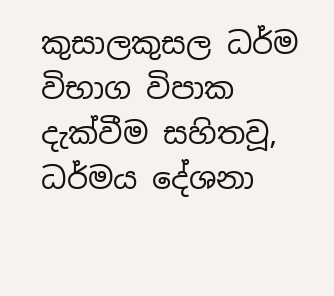කුසාලකුසල ධර්ම විභාග විපාක දැක්වීම සහිතවූ, ධර්මය දේශනා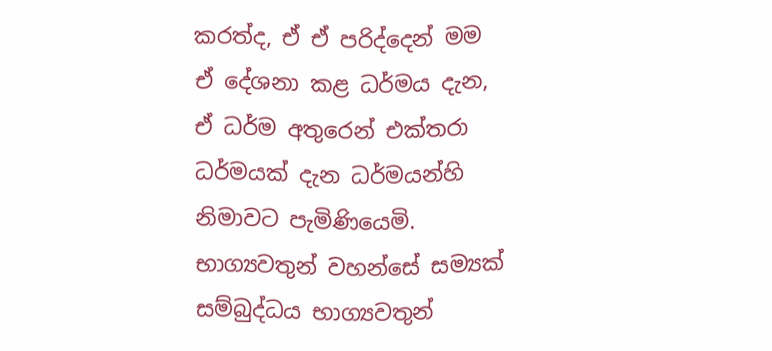කරත්ද, ඒ ඒ පරිද්දෙන් මම ඒ දේශනා කළ ධර්මය දැන, ඒ ධර්ම අතුරෙන් එක්තරා ධර්මයක් දැන ධර්මයන්හි නිමාවට පැමිණියෙමි. භාග්‍යවතුන් වහන්සේ සම්‍යක් සම්බුද්ධය භාග්‍යවතුන්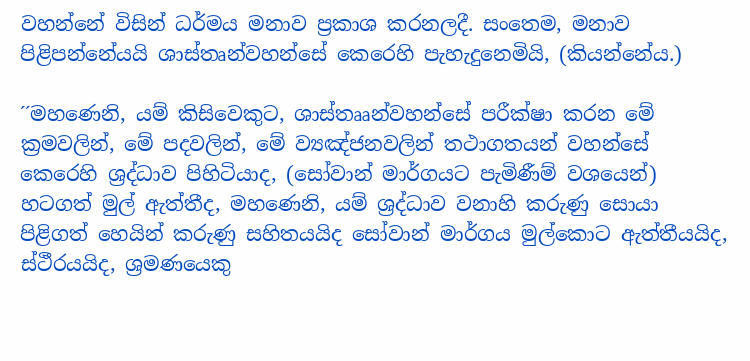වහන්නේ විසින් ධර්මය මනාව ප්‍රකාශ කරනලදී. සංතෙම, මනාව පිළිපන්නේයයි ශාස්තෘන්වහන්සේ කෙරෙහි පැහැදුනෙමියි, (කියන්නේය.)

´´මහණෙනි, යම් කිසිවෙකුට, ශාස්තෲන්වහන්සේ පරීක්ෂා කරන මේ ක්‍රමවලින්, මේ පදවලින්, මේ ව්‍යඤ්ජනවලින් තථාගතයන් වහන්සේ කෙරෙහි ශ්‍රද්ධාව පිහිටියාද, (සෝවාන් මාර්ගයට පැමිණීම් වශයෙන්) හටගත් මුල් ඇත්තීද, මහණෙනි, යම් ශ්‍රද්ධාව වනාහි කරුණු සොයා පිළිගත් හෙයින් කරුණු සහිතයයිද සෝවාන් මාර්ගය මුල්කොට ඇත්තීයයිද, ස්ථීරයයිද, ශ්‍රමණයෙකු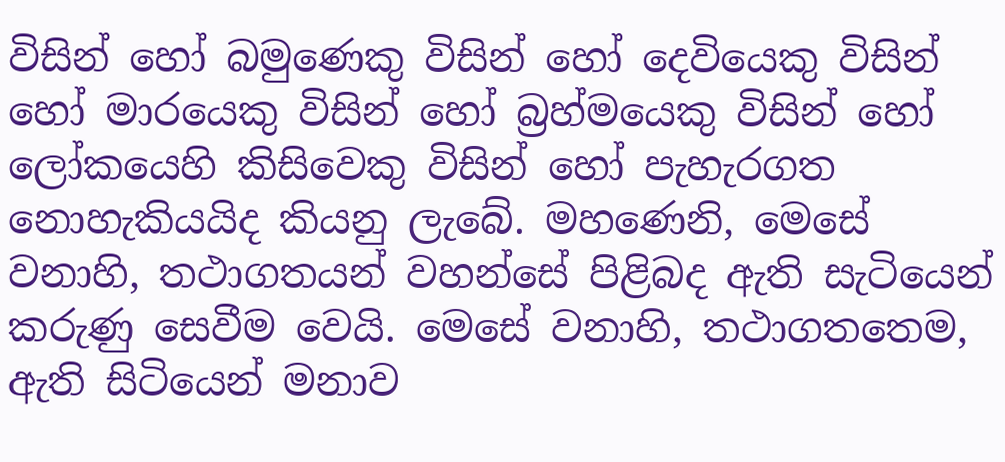විසින් හෝ බමුණෙකු විසින් හෝ දෙවියෙකු විසින් හෝ මාරයෙකු විසින් හෝ බ්‍රහ්මයෙකු විසින් හෝ ලෝකයෙහි කිසිවෙකු විසින් හෝ පැහැරගත නොහැකියයිද කියනු ලැබේ. මහණෙනි, මෙසේ වනාහි, තථාගතයන් වහන්සේ පිළිබද ඇති සැටියෙන් කරුණු සෙවීම වෙයි. මෙසේ වනාහි, තථාගතතෙම, ඇති සිටියෙන් මනාව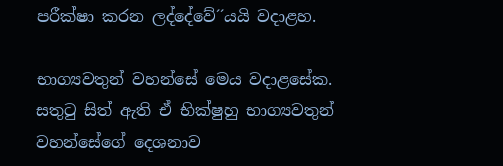පරීක්ෂා කරන ලද්දේවේ´´යයි වදාළහ.

භාග්‍යවතුන් වහන්සේ මෙය වදාළසේක. සතුටු සිත් ඇති ඒ භික්ෂුහු භාග්‍යවතුන් වහන්සේගේ දෙශනාව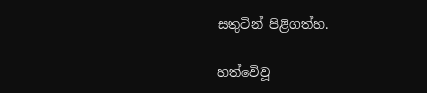සතුටින් පිළිගත්හ.

හත්වෙිවූ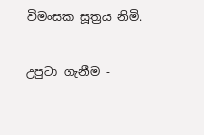විමංසක සූත්‍රය නිමි.

උපුටා ගැනීම -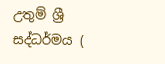උතුම් ශ්‍රී සද්ධර්මය (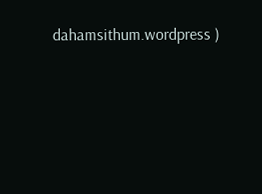dahamsithum.wordpress )